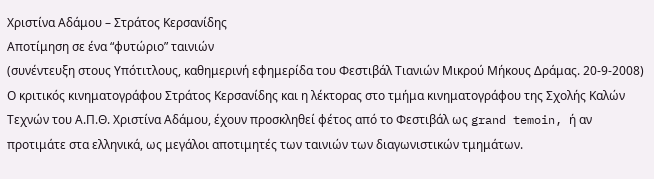Χριστίνα Αδάμου – Στράτος Κερσανίδης
Αποτίμηση σε ένα “φυτώριο” ταινιών
(συνέντευξη στους Υπότιτλους, καθημερινή εφημερίδα του Φεστιβάλ Τιανιών Μικρού Μήκους Δράμας. 20-9-2008)
Ο κριτικός κινηματογράφου Στράτος Κερσανίδης και η λέκτορας στο τμήμα κινηματογράφου της Σχολής Καλών Τεχνών του Α.Π.Θ. Χριστίνα Αδάμου, έχουν προσκληθεί φέτος από το Φεστιβάλ ως grand temoin, ή αν προτιμάτε στα ελληνικά, ως μεγάλοι αποτιμητές των ταινιών των διαγωνιστικών τμημάτων.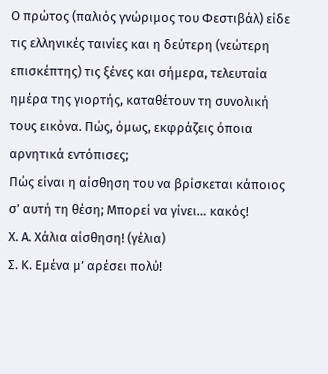Ο πρώτος (παλιός γνώριμος του Φεστιβάλ) είδε τις ελληνικές ταινίες και η δεύτερη (νεώτερη επισκέπτης) τις ξένες και σήμερα, τελευταία ημέρα της γιορτής, καταθέτουν τη συνολική τους εικόνα. Πώς, όμως, εκφράζεις όποια αρνητικά εντόπισες;
Πώς είναι η αίσθηση του να βρίσκεται κάποιος σ’ αυτή τη θέση; Μπορεί να γίνει… κακός!
Χ. Α. Χάλια αίσθηση! (γέλια)
Σ. Κ. Εμένα μ’ αρέσει πολύ!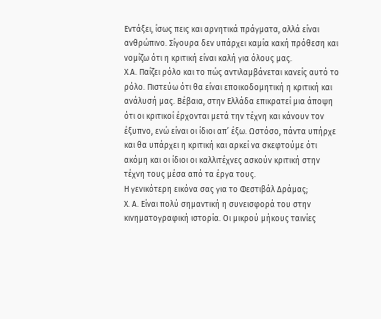Εντάξει, ίσως πεις και αρνητικά πράγματα, αλλά είναι ανθρώπινο. Σίγουρα δεν υπάρχει καμία κακή πρόθεση και νομίζω ότι η κριτική είναι καλή για όλους μας.
Χ.Α. Παίζει ρόλο και το πώς αντιλαμβάνεται κανείς αυτό το ρόλο. Πιστεύω ότι θα είναι εποικοδομητική η κριτική και ανάλυσή μας. Βέβαια, στην Ελλάδα επικρατεί μια άποψη ότι οι κριτικοί έρχονται μετά την τέχνη και κάνουν τον έξυπνο, ενώ είναι οι ίδιοι απ’ έξω. Ωστόσο, πάντα υπήρχε και θα υπάρχει η κριτική και αρκεί να σκεφτούμε ότι ακόμη και οι ίδιοι οι καλλιτέχνες ασκούν κριτική στην τέχνη τους μέσα από τα έργα τους.
Η γενικότερη εικόνα σας για το Φεστιβάλ Δράμας;
Χ. Α. Είναι πολύ σημαντική η συνεισφορά του στην κινηματογραφική ιστορία. Οι μικρού μήκους ταινίες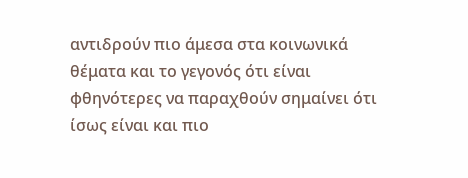αντιδρούν πιο άμεσα στα κοινωνικά θέματα και το γεγονός ότι είναι φθηνότερες να παραχθούν σημαίνει ότι ίσως είναι και πιο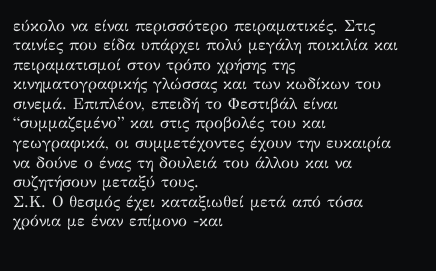εύκολο να είναι περισσότερο πειραματικές. Στις ταινίες που είδα υπάρχει πολύ μεγάλη ποικιλία και πειραματισμοί στον τρόπο χρήσης της κινηματογραφικής γλώσσας και των κωδίκων του σινεμά. Επιπλέον, επειδή το Φεστιβάλ είναι “συμμαζεμένο” και στις προβολές του και γεωγραφικά, οι συμμετέχοντες έχουν την ευκαιρία να δούνε ο ένας τη δουλειά του άλλου και να συζητήσουν μεταξύ τους.
Σ.Κ. Ο θεσμός έχει καταξιωθεί μετά από τόσα χρόνια με έναν επίμονο -και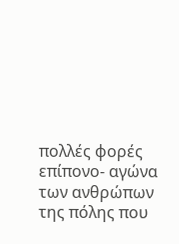πολλές φορές επίπονο- αγώνα των ανθρώπων της πόλης που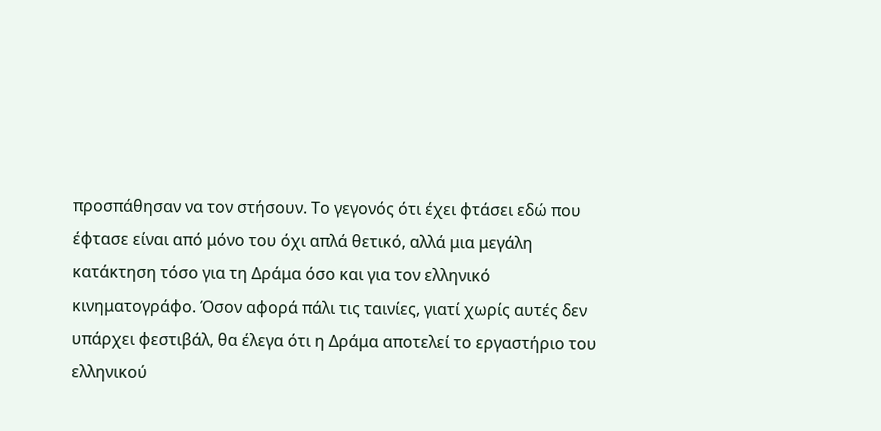προσπάθησαν να τον στήσουν. Το γεγονός ότι έχει φτάσει εδώ που έφτασε είναι από μόνο του όχι απλά θετικό, αλλά μια μεγάλη κατάκτηση τόσο για τη Δράμα όσο και για τον ελληνικό κινηματογράφο. Όσον αφορά πάλι τις ταινίες, γιατί χωρίς αυτές δεν υπάρχει φεστιβάλ, θα έλεγα ότι η Δράμα αποτελεί το εργαστήριο του ελληνικού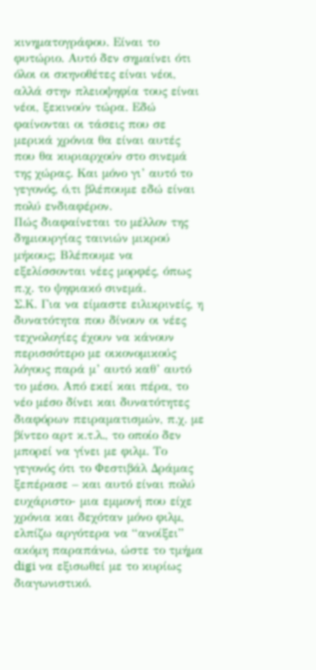κινηματογράφου. Είναι το φυτώριο. Αυτό δεν σημαίνει ότι όλοι οι σκηνοθέτες είναι νέοι, αλλά στην πλειοψηφία τους είναι νέοι, ξεκινούν τώρα. Εδώ φαίνονται οι τάσεις που σε μερικά χρόνια θα είναι αυτές που θα κυριαρχούν στο σινεμά της χώρας. Και μόνο γι’ αυτό το γεγονός, ό,τι βλέπουμε εδώ είναι πολύ ενδιαφέρον.
Πώς διαφαίνεται το μέλλον της δημιουργίας ταινιών μικρού μήκους; Βλέπουμε να εξελίσσονται νέες μορφές, όπως π.χ. το ψηφιακό σινεμά.
Σ.Κ. Για να είμαστε ειλικρινείς, η δυνατότητα που δίνουν οι νέες τεχνολογίες έχουν να κάνουν περισσότερο με οικονομικούς λόγους παρά μ’ αυτό καθ’ αυτό το μέσο. Από εκεί και πέρα, το νέο μέσο δίνει και δυνατότητες διαφόρων πειραματισμών, π.χ. με βίντεο αρτ κ.τ.λ., το οποίο δεν μπορεί να γίνει με φιλμ. Το γεγονός ότι το Φεστιβάλ Δράμας ξεπέρασε – και αυτό είναι πολύ ευχάριστο- μια εμμονή που είχε χρόνια και δεχόταν μόνο φιλμ, ελπίζω αργότερα να “ανοίξει” ακόμη παραπάνω, ώστε το τμήμα digi να εξισωθεί με το κυρίως διαγωνιστικό.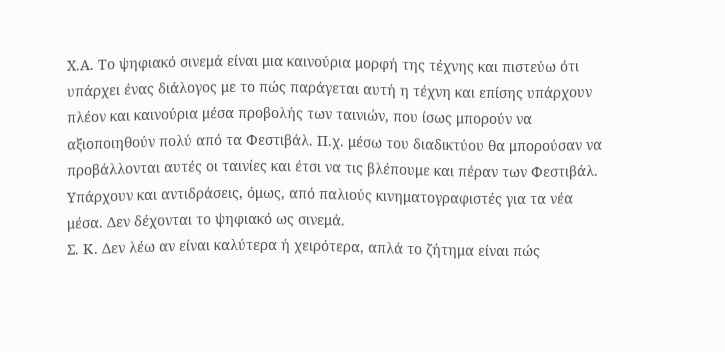Χ.Α. Το ψηφιακό σινεμά είναι μια καινούρια μορφή της τέχνης και πιστεύω ότι υπάρχει ένας διάλογος με το πώς παράγεται αυτή η τέχνη και επίσης υπάρχουν πλέον και καινούρια μέσα προβολής των ταινιών, που ίσως μπορούν να αξιοποιηθούν πολύ από τα Φεστιβάλ. Π.χ. μέσω του διαδικτύου θα μπορούσαν να προβάλλονται αυτές οι ταινίες και έτσι να τις βλέπουμε και πέραν των Φεστιβάλ.
Υπάρχουν και αντιδράσεις, όμως, από παλιούς κινηματογραφιστές για τα νέα μέσα. Δεν δέχονται το ψηφιακό ως σινεμά.
Σ. Κ. Δεν λέω αν είναι καλύτερα ή χειρότερα, απλά το ζήτημα είναι πώς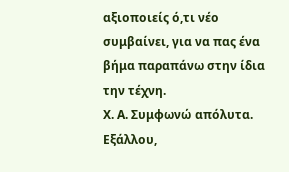αξιοποιείς ό,τι νέο συμβαίνει, για να πας ένα βήμα παραπάνω στην ίδια την τέχνη.
Χ. Α. Συμφωνώ απόλυτα. Εξάλλου,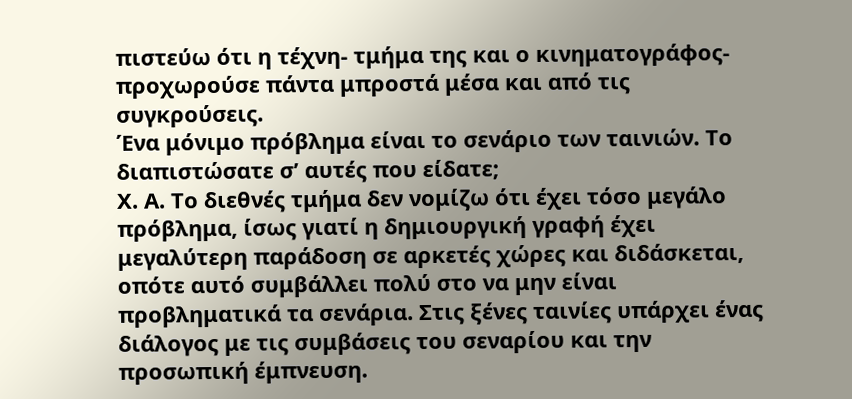πιστεύω ότι η τέχνη- τμήμα της και ο κινηματογράφος- προχωρούσε πάντα μπροστά μέσα και από τις συγκρούσεις.
Ένα μόνιμο πρόβλημα είναι το σενάριο των ταινιών. Το διαπιστώσατε σ’ αυτές που είδατε;
Χ. Α. Το διεθνές τμήμα δεν νομίζω ότι έχει τόσο μεγάλο πρόβλημα, ίσως γιατί η δημιουργική γραφή έχει μεγαλύτερη παράδοση σε αρκετές χώρες και διδάσκεται, οπότε αυτό συμβάλλει πολύ στο να μην είναι προβληματικά τα σενάρια. Στις ξένες ταινίες υπάρχει ένας διάλογος με τις συμβάσεις του σεναρίου και την προσωπική έμπνευση.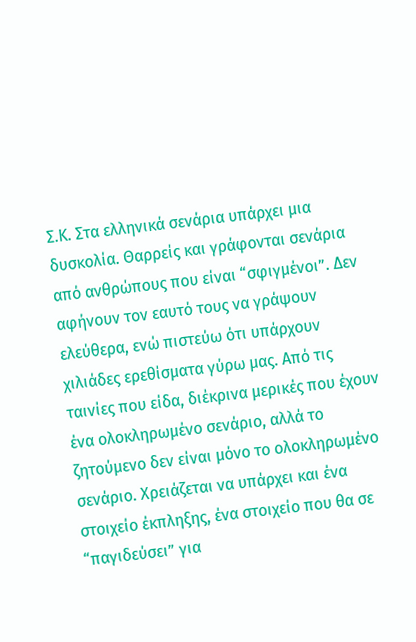Σ.Κ. Στα ελληνικά σενάρια υπάρχει μια δυσκολία. Θαρρείς και γράφονται σενάρια από ανθρώπους που είναι “σφιγμένοι”. Δεν αφήνουν τον εαυτό τους να γράψουν ελεύθερα, ενώ πιστεύω ότι υπάρχουν χιλιάδες ερεθίσματα γύρω μας. Από τις ταινίες που είδα, διέκρινα μερικές που έχουν ένα ολοκληρωμένο σενάριο, αλλά το ζητούμενο δεν είναι μόνο το ολοκληρωμένο σενάριο. Χρειάζεται να υπάρχει και ένα στοιχείο έκπληξης, ένα στοιχείο που θα σε “παγιδεύσει” για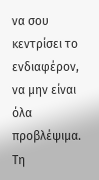να σου κεντρίσει το ενδιαφέρον, να μην είναι όλα προβλέψιμα.
Τη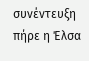συνέντευξη πήρε η Έλσα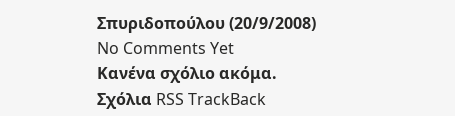Σπυριδοπούλου (20/9/2008)
No Comments Yet
Κανένα σχόλιο ακόμα.
Σχόλια RSS TrackBack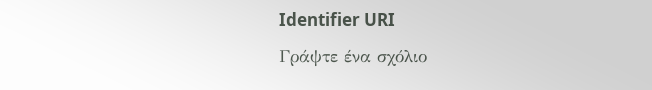Identifier URI
Γράψτε ένα σχόλιο